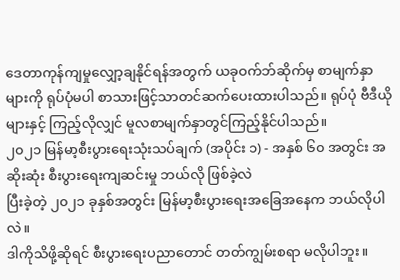ဒေတာကုန်ကျမှုလျှော့ချနိုင်ရန်အတွက် ယခုဝက်ဘ်ဆိုက်မှ စာမျက်နှာများကို ရုပ်ပုံမပါ စာသားဖြင့်သာတင်ဆက်ပေးထားပါသည်။ ရုပ်ပုံ ဗီဒီယိုများနှင့် ကြည့်လိုလျှင် မူလစာမျက်နှာတွင်ကြည့်နိုင်ပါသည်။
၂၀၂၁ မြန်မာ့စီးပွားရေးသုံးသပ်ချက် (အပိုင်း ၁) - အနှစ် ၆၀ အတွင်း အဆိုးဆုံး စီးပွားရေးကျဆင်းမှု ဘယ်လို ဖြစ်ခဲ့လဲ
ပြီးခဲ့တဲ့ ၂၀၂၁ ခုနှစ်အတွင်း မြန်မာ့စီးပွားရေးအခြေအနေက ဘယ်လိုပါလဲ။
ဒါကိုသိဖို့ဆိုရင် စီးပွားရေးပညာတောင် တတ်ကျွမ်းစရာ မလိုပါဘူး။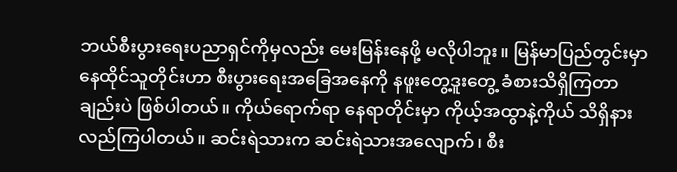ဘယ်စီးပွားရေးပညာရှင်ကိုမှလည်း မေးမြန်းနေဖို့ မလိုပါဘူး။ မြန်မာပြည်တွင်းမှာ နေထိုင်သူတိုင်းဟာ စီးပွားရေးအခြေအနေကို နဖူးတွေ့ဒူးတွေ့ ခံစားသိရှိကြတာချည်းပဲ ဖြစ်ပါတယ်။ ကိုယ်ရောက်ရာ နေရာတိုင်းမှာ ကိုယ့်အထွာနဲ့ကိုယ် သိရှိနားလည်ကြပါတယ်။ ဆင်းရဲသားက ဆင်းရဲသားအလျောက်၊ စီး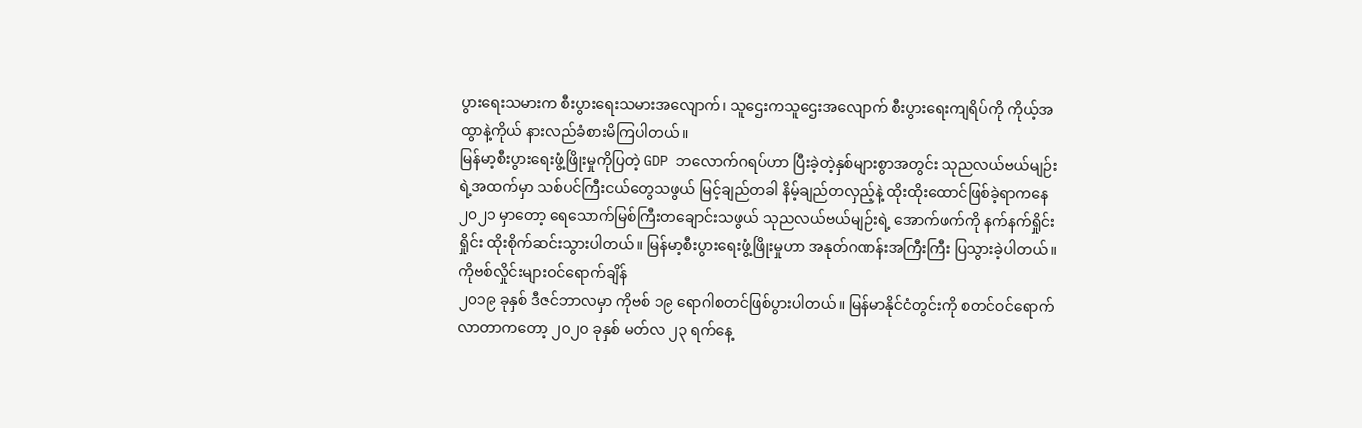ပွားရေးသမားက စီးပွားရေးသမားအလျောက်၊ သူဌေးကသူဌေးအလျောက် စီးပွားရေးကျရိပ်ကို ကိုယ့်အထွာနဲ့ကိုယ် နားလည်ခံစားမိကြပါတယ်။
မြန်မာ့စီးပွားရေးဖွံ့ဖြိုးမှုကိုပြတဲ့ GDP ဘလောက်ဂရပ်ဟာ ပြီးခဲ့တဲ့နှစ်များစွာအတွင်း သုညလယ်ဗယ်မျဉ်းရဲ့အထက်မှာ သစ်ပင်ကြီးငယ်တွေသဖွယ် မြင့်ချည်တခါ နိမ့်ချည်တလှည့်နဲ့ ထိုးထိုးထောင်ဖြစ်ခဲ့ရာကနေ ၂၀၂၁ မှာတော့ ရေသောက်မြစ်ကြီးတချောင်းသဖွယ် သုညလယ်ဗယ်မျဉ်းရဲ့ အောက်ဖက်ကို နက်နက်ရှိုင်းရှိုင်း ထိုးစိုက်ဆင်းသွားပါတယ်။ မြန်မာ့စီးပွားရေးဖွံ့ဖြိုးမှုဟာ အနုတ်ဂဏန်းအကြီးကြီး ပြသွားခဲ့ပါတယ်။
ကိုဗစ်လှိုင်းများဝင်ရောက်ချိန်
၂၀၁၉ ခုနှစ် ဒီဇင်ဘာလမှာ ကိုဗစ် ၁၉ ရောဂါစတင်ဖြစ်ပွားပါတယ်။ မြန်မာနိုင်ငံတွင်းကို စတင်ဝင်ရောက်လာတာကတော့ ၂၀၂၀ ခုနှစ် မတ်လ ၂၃ ရက်နေ့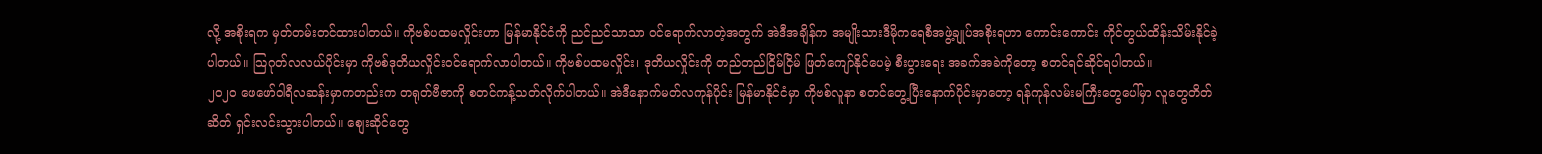လို့ အစိုးရက မှတ်တမ်းတင်ထားပါတယ်။ ကိုဗစ်ပထမလှိုင်းဟာ မြန်မာနိုင်ငံကို ညင်ညင်သာသာ ဝင်ရောက်လာတဲ့အတွက် အဲဒီအချိန်က အမျိုးသားဒီမိုကရေစီအဖွဲ့ချုပ်အစိုးရဟာ ကောင်းကောင်း ကိုင်တွယ်ထိန်းသိမ်းနိုင်ခဲ့ပါတယ်။ သြဂုတ်လလယ်ပိုင်းမှာ ကိုဗစ်ဒုတိယလှိုင်းဝင်ရောက်လာပါတယ်။ ကိုဗစ်ပထမလှိုင်း၊ ဒုတိယလှိုင်းကို တည်တည်ငြိမ်ငြိမ် ဖြတ်ကျော်နိုင်ပေမဲ့ စီးပွားရေး အခက်အခဲကိုတော့ စတင်ရင်ဆိုင်ရပါတယ်။
၂၀၂၀ ဖေဖော်ဝါရီလဆန်းမှာကတည်းက တရုတ်ဗီဇာကို စတင်ကန့်သတ်လိုက်ပါတယ်။ အဲဒီနောက်မတ်လကုန်ပိုင်း မြန်မာနိုင်ငံမှာ ကိုဗစ်လူနာ စတင်တွေ့ပြီးနောက်ပိုင်းမှာတော့ ရန်ကုန်လမ်းမကြီးတွေပေါ်မှာ လူတွေတိတ်ဆိတ် ရှင်းလင်းသွားပါတယ်။ စျေးဆိုင်တွေ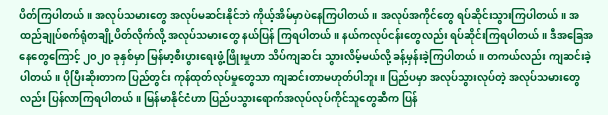ပိတ်ကြပါတယ်။ အလုပ်သမားတွေ အလုပ်မဆင်းနိုင်ဘဲ ကိုယ့်အိမ်မှာပဲနေကြပါတယ်။ အလုပ်အကိုင်တွေ ရပ်ဆိုင်းသွားကြပါတယ်။ အထည်ချုပ်စက်ရုံတချို့ပိတ်လိုက်လို့ အလုပ်သမားတွေ နယ်ပြန် ကြရပါတယ်။ နယ်ကလုပ်ငန်းတွေလည်း ရပ်ဆိုင်းကြရပါတယ်။ ဒီအခြေအနေတွေကြောင့် ၂၀၂၀ ခုနှစ်မှာ မြန်မာ့စီးပွားရေးဖွံ့ဖြိုးမှုဟာ သိပ်ကျဆင်း သွားလိမ့်မယ်လို့ ခန့်မှန်းခဲ့ကြပါတယ်။ တကယ်လည်း ကျဆင်းခဲ့ပါတယ်။ ပိုပြီးဆိုးတာက ပြည်တွင်း ကုန်ထုတ်လုပ်မှုတွေသာ ကျဆင်းတာမဟုတ်ပါဘူး။ ပြည်ပမှာ အလုပ်သွားလုပ်တဲ့ အလုပ်သမားတွေလည်း ပြန်လာကြရပါတယ်။ မြန်မာနိုင်ငံဟာ ပြည်ပသွားရောက်အလုပ်လုပ်ကိုင်သူတွေဆီက ပြန်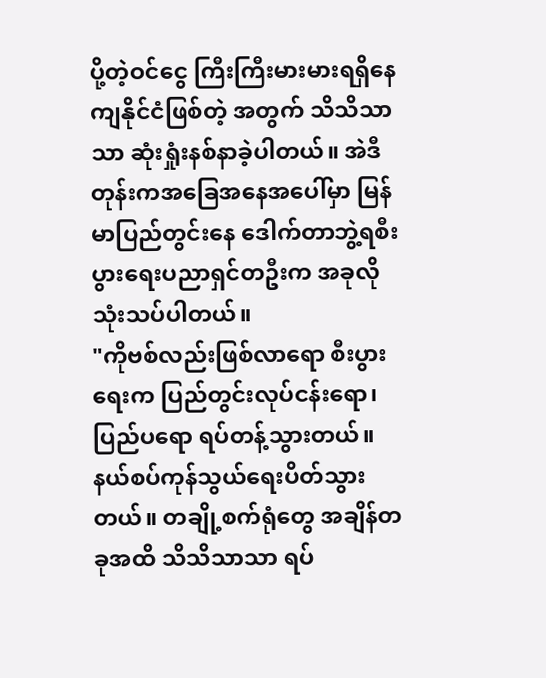ပို့တဲ့ဝင်ငွေ ကြီးကြီးမားမားရရှိနေကျနိုင်ငံဖြစ်တဲ့ အတွက် သိသိသာသာ ဆုံးရှုံးနစ်နာခဲ့ပါတယ်။ အဲဒီတုန်းကအခြေအနေအပေါ်မှာ မြန်မာပြည်တွင်းနေ ဒေါက်တာဘွဲ့ရစီးပွားရေးပညာရှင်တဦးက အခုလိုသုံးသပ်ပါတယ်။
"ကိုဗစ်လည်းဖြစ်လာရော စီးပွားရေးက ပြည်တွင်းလုပ်ငန်းရော၊ ပြည်ပရော ရပ်တန့်သွားတယ်။ နယ်စပ်ကုန်သွယ်ရေးပိတ်သွားတယ်။ တချို့စက်ရုံတွေ အချိန်တခုအထိ သိသိသာသာ ရပ်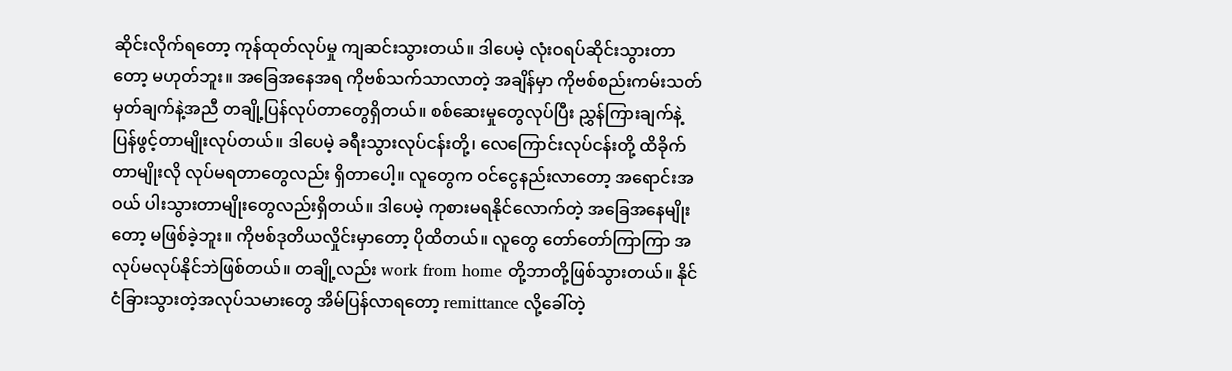ဆိုင်းလိုက်ရတော့ ကုန်ထုတ်လုပ်မှု ကျဆင်းသွားတယ်။ ဒါပေမဲ့ လုံးဝရပ်ဆိုင်းသွားတာတော့ မဟုတ်ဘူး။ အခြေအနေအရ ကိုဗစ်သက်သာလာတဲ့ အချိန်မှာ ကိုဗစ်စည်းကမ်းသတ်မှတ်ချက်နဲ့အညီ တချို့ပြန်လုပ်တာတွေရှိတယ်။ စစ်ဆေးမှုတွေလုပ်ပြီး ညွှန်ကြားချက်နဲ့ ပြန်ဖွင့်တာမျိုးလုပ်တယ်။ ဒါပေမဲ့ ခရီးသွားလုပ်ငန်းတို့၊ လေကြောင်းလုပ်ငန်းတို့ ထိခိုက်တာမျိုးလို လုပ်မရတာတွေလည်း ရှိတာပေါ့။ လူတွေက ဝင်ငွေနည်းလာတော့ အရောင်းအဝယ် ပါးသွားတာမျိုးတွေလည်းရှိတယ်။ ဒါပေမဲ့ ကုစားမရနိုင်လောက်တဲ့ အခြေအနေမျိုးတော့ မဖြစ်ခဲ့ဘူး။ ကိုဗစ်ဒုတိယလှိုင်းမှာတော့ ပိုထိတယ်။ လူတွေ တော်တော်ကြာကြာ အလုပ်မလုပ်နိုင်ဘဲဖြစ်တယ်။ တချို့လည်း work from home တို့ဘာတို့ဖြစ်သွားတယ်။ နိုင်ငံခြားသွားတဲ့အလုပ်သမားတွေ အိမ်ပြန်လာရတော့ remittance လို့ခေါ်တဲ့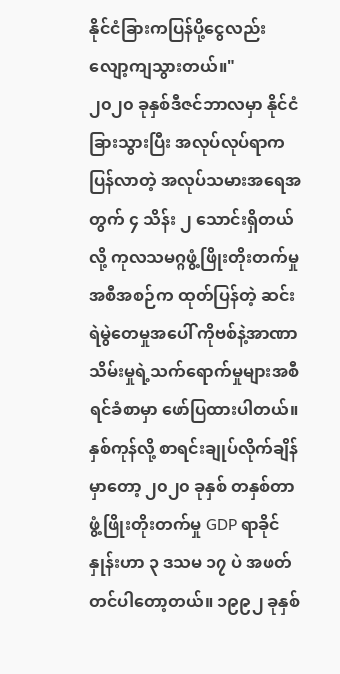နိုင်ငံခြားကပြန်ပို့ငွေလည်း လျော့ကျသွားတယ်။"
၂၀၂၀ ခုနှစ်ဒီဇင်ဘာလမှာ နိုင်ငံခြားသွားပြီး အလုပ်လုပ်ရာကပြန်လာတဲ့ အလုပ်သမားအရေအတွက် ၄ သိန်း ၂ သောင်းရှိတယ်လို့ ကုလသမဂ္ဂဖွံ့ဖြိုးတိုးတက်မှု အစီအစဉ်က ထုတ်ပြန်တဲ့ ဆင်းရဲမွဲတေမှုအပေါ် ကိုဗစ်နဲ့အာဏာသိမ်းမှုရဲ့သက်ရောက်မှုများအစီရင်ခံစာမှာ ဖော်ပြထားပါတယ်။
နှစ်ကုန်လို့ စာရင်းချုပ်လိုက်ချိန်မှာတော့ ၂၀၂၀ ခုနှစ် တနှစ်တာဖွံ့ဖြိုးတိုးတက်မှု GDP ရာခိုင်နှုန်းဟာ ၃ ဒသမ ၁၇ ပဲ အဖတ်တင်ပါတော့တယ်။ ၁၉၉၂ ခုနှစ်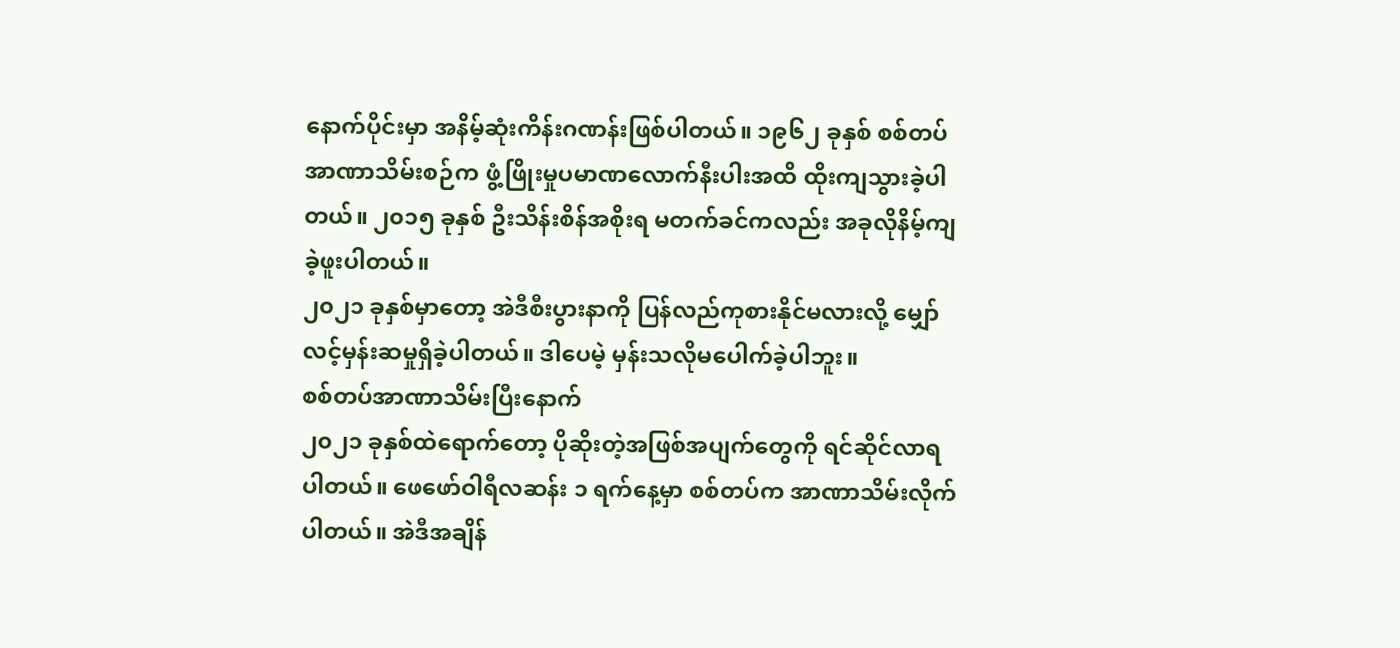နောက်ပိုင်းမှာ အနိမ့်ဆုံးကိန်းဂဏန်းဖြစ်ပါတယ်။ ၁၉၆၂ ခုနှစ် စစ်တပ်အာဏာသိမ်းစဉ်က ဖွံ့ဖြိုးမှုပမာဏလောက်နီးပါးအထိ ထိုးကျသွားခဲ့ပါတယ်။ ၂၀၁၅ ခုနှစ် ဦးသိန်းစိန်အစိုးရ မတက်ခင်ကလည်း အခုလိုနိမ့်ကျခဲ့ဖူးပါတယ်။
၂၀၂၁ ခုနှစ်မှာတော့ အဲဒီစီးပွားနာကို ပြန်လည်ကုစားနိုင်မလားလို့ မျှော်လင့်မှန်းဆမှုရှိခဲ့ပါတယ်။ ဒါပေမဲ့ မှန်းသလိုမပေါက်ခဲ့ပါဘူး။
စစ်တပ်အာဏာသိမ်းပြီးနောက်
၂၀၂၁ ခုနှစ်ထဲရောက်တော့ ပိုဆိုးတဲ့အဖြစ်အပျက်တွေကို ရင်ဆိုင်လာရပါတယ်။ ဖေဖော်ဝါရီလဆန်း ၁ ရက်နေ့မှာ စစ်တပ်က အာဏာသိမ်းလိုက်ပါတယ်။ အဲဒီအချိန်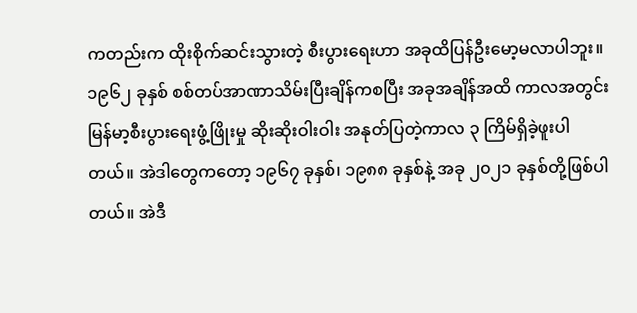ကတည်းက ထိုးစိုက်ဆင်းသွားတဲ့ စီးပွားရေးဟာ အခုထိပြန်ဦးမော့မလာပါဘူး။
၁၉၆၂ ခုနှစ် စစ်တပ်အာဏာသိမ်းပြီးချိန်ကစပြီး အခုအချိန်အထိ ကာလအတွင်း မြန်မာ့စီးပွားရေးဖွံ့ဖြိုးမှု ဆိုးဆိုးဝါးဝါး အနုတ်ပြတဲ့ကာလ ၃ ကြိမ်ရှိခဲ့ဖူးပါတယ်။ အဲဒါတွေကတော့ ၁၉၆၇ ခုနှစ်၊ ၁၉၈၈ ခုနှစ်နဲ့ အခု ၂၀၂၁ ခုနှစ်တို့ဖြစ်ပါတယ်။ အဲဒီ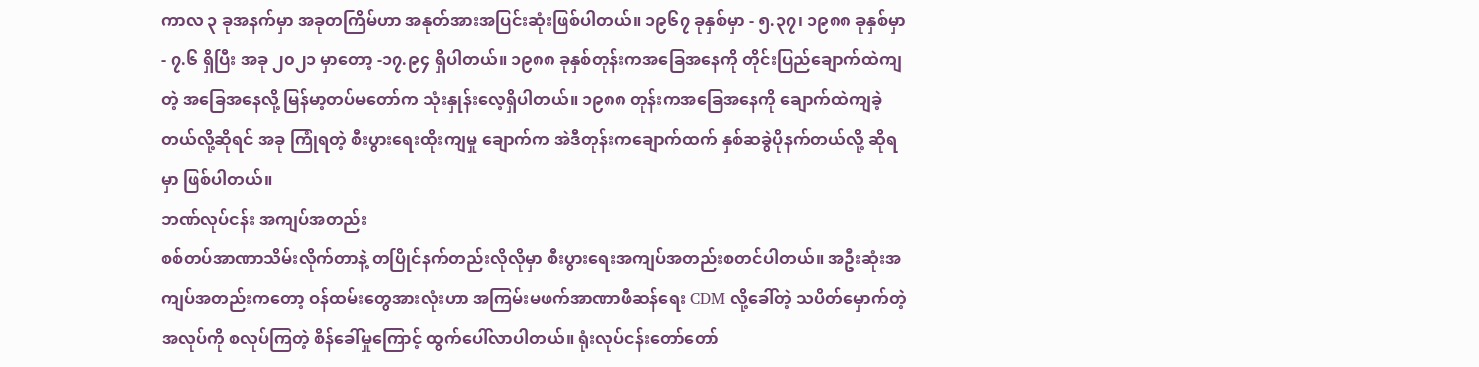ကာလ ၃ ခုအနက်မှာ အခုတကြိမ်ဟာ အနုတ်အားအပြင်းဆုံးဖြစ်ပါတယ်။ ၁၉၆၇ ခုနှစ်မှာ - ၅.၃၇၊ ၁၉၈၈ ခုနှစ်မှာ - ၇.၆ ရှိပြီး အခု ၂၀၂၁ မှာတော့ -၁၇.၉၄ ရှိပါတယ်။ ၁၉၈၈ ခုနှစ်တုန်းကအခြေအနေကို တိုင်းပြည်ချောက်ထဲကျတဲ့ အခြေအနေလို့ မြန်မာ့တပ်မတော်က သုံးနှုန်းလေ့ရှိပါတယ်။ ၁၉၈၈ တုန်းကအခြေအနေကို ချောက်ထဲကျခဲ့တယ်လို့ဆိုရင် အခု ကြုံရတဲ့ စီးပွားရေးထိုးကျမှု ချောက်က အဲဒီတုန်းကချောက်ထက် နှစ်ဆခွဲပိုနက်တယ်လို့ ဆိုရမှာ ဖြစ်ပါတယ်။
ဘဏ်လုပ်ငန်း အကျပ်အတည်း
စစ်တပ်အာဏာသိမ်းလိုက်တာနဲ့ တပြိုင်နက်တည်းလိုလိုမှာ စီးပွားရေးအကျပ်အတည်းစတင်ပါတယ်။ အဦးဆုံးအကျပ်အတည်းကတော့ ဝန်ထမ်းတွေအားလုံးဟာ အကြမ်းမဖက်အာဏာဖီဆန်ရေး CDM လို့ခေါ်တဲ့ သပိတ်မှောက်တဲ့ အလုပ်ကို စလုပ်ကြတဲ့ စိန်ခေါ်မှုကြောင့် ထွက်ပေါ်လာပါတယ်။ ရုံးလုပ်ငန်းတော်တော်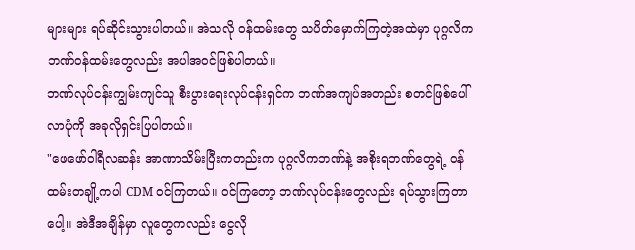များများ ရပ်ဆိုင်းသွားပါတယ်။ အဲသလို ဝန်ထမ်းတွေ သပိတ်မှောက်ကြတဲ့အထဲမှာ ပုဂ္ဂလိကဘဏ်ဝန်ထမ်းတွေလည်း အပါအဝင်ဖြစ်ပါတယ်။
ဘဏ်လုပ်ငန်းကျွမ်းကျင်သူ စီးပွားရေးလုပ်ငန်းရှင်က ဘဏ်အကျပ်အတည်း စတင်ဖြစ်ပေါ်လာပုံကို အခုလိုရှင်းပြပါတယ်။
"ဖေဖော်ဝါရီလဆန်း အာဏာသိမ်းပြီးကတည်းက ပုဂ္ဂလိကဘဏ်နဲ့ အစိုးရဘဏ်တွေရဲ့ ဝန်ထမ်းတချို့ကပါ CDM ဝင်ကြတယ်။ ဝင်ကြတော့ ဘဏ်လုပ်ငန်းတွေလည်း ရပ်သွားကြတာပေါ့။ အဲဒီအချိန်မှာ လူတွေကလည်း ငွေလို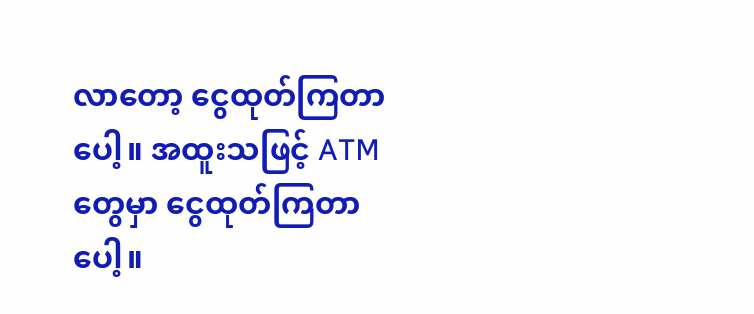လာတော့ ငွေထုတ်ကြတာပေါ့။ အထူးသဖြင့် ATM တွေမှာ ငွေထုတ်ကြတာပေါ့။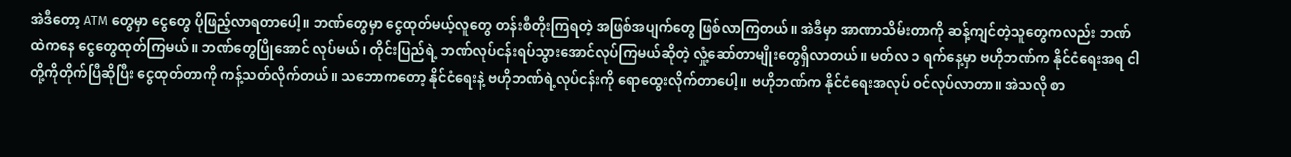အဲဒီတော့ ATM တွေမှာ ငွေတွေ ပိုဖြည့်လာရတာပေါ့။ ဘဏ်တွေမှာ ငွေထုတ်မယ့်လူတွေ တန်းစီတိုးကြရတဲ့ အဖြစ်အပျက်တွေ ဖြစ်လာကြတယ်။ အဲဒီမှာ အာဏာသိမ်းတာကို ဆန့်ကျင်တဲ့သူတွေကလည်း ဘဏ်ထဲကနေ ငွေတွေထုတ်ကြမယ်။ ဘဏ်တွေပြိုအောင် လုပ်မယ်၊ တိုင်းပြည်ရဲ့ ဘဏ်လုပ်ငန်းရပ်သွားအောင်လုပ်ကြမယ်ဆိုတဲ့ လှုံ့ဆော်တာမျိုးတွေရှိလာတယ်။ မတ်လ ၁ ရက်နေ့မှာ ဗဟိုဘဏ်က နိုင်ငံရေးအရ ငါတို့ကိုတိုက်ပြီဆိုပြီး ငွေထုတ်တာကို ကန့်သတ်လိုက်တယ်။ သဘောကတော့ နိုင်ငံရေးနဲ့ ဗဟိုဘဏ်ရဲ့လုပ်ငန်းကို ရောထွေးလိုက်တာပေါ့။ ဗဟိုဘဏ်က နိုင်ငံရေးအလုပ် ဝင်လုပ်လာတာ။ အဲသလို စာ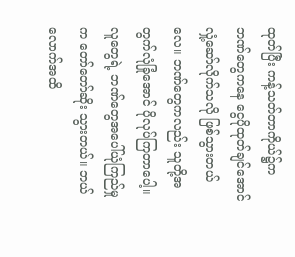ထုတ်ပြီး ကန့်သတ်တာကိုယ်၌က ဘဏ်တွေကနေ ငွေပိုထုတ်ချင်အောင် လှုံ့ဆော်လိုက်သလို ဖြစ်သွားတယ်လေ။ ဘဏ်တွေကလည်း သူတို့အတွက်လုံခြုံအောင် ပိုလုပ်ကြတာပေါ့။ လူတွေရဲ့ ဘဏ်တွေအပေါ်ယုံကြည်မှုက တော်တော်ဆိုး သွားတယ်။ ဘယ်လောက်အထိ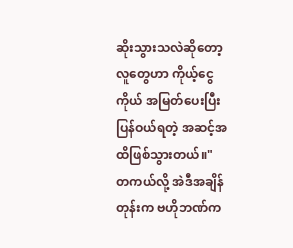ဆိုးသွားသလဲဆိုတော့ လူတွေဟာ ကိုယ့်ငွေကိုယ် အမြတ်ပေးပြီးပြန်ဝယ်ရတဲ့ အဆင့်အထိဖြစ်သွားတယ်။"
တကယ်လို့ အဲဒီအချိန်တုန်းက ဗဟိုဘဏ်က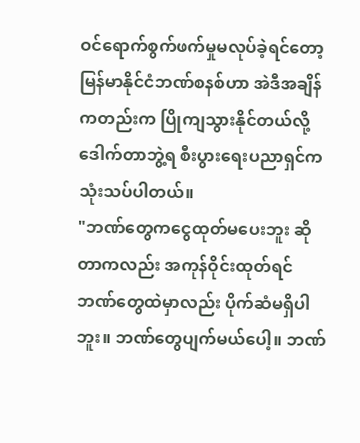ဝင်ရောက်စွက်ဖက်မှုမလုပ်ခဲ့ရင်တော့ မြန်မာနိုင်ငံဘဏ်စနစ်ဟာ အဲဒီအချိန်ကတည်းက ပြိုကျသွားနိုင်တယ်လို့ ဒေါက်တာဘွဲ့ရ စီးပွားရေးပညာရှင်က သုံးသပ်ပါတယ်။
"ဘဏ်တွေကငွေထုတ်မပေးဘူး ဆိုတာကလည်း အကုန်ဝိုင်းထုတ်ရင် ဘဏ်တွေထဲမှာလည်း ပိုက်ဆံမရှိပါဘူး။ ဘဏ်တွေပျက်မယ်ပေါ့။ ဘဏ်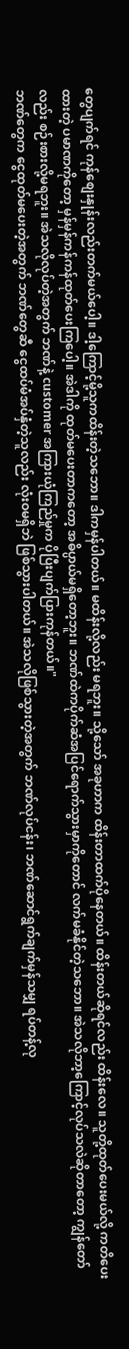တွေပျက်ရင် ကုန်စျေးနှုန်းလည်းတက်မယ်ပေါ့။ ဒါ့ကြောင့်မို့သူကထိန်းတဲ့သဘော။ ဒါကမှန်ပါတယ်။ မထိန်းလို့လည်း မရဘူး။ သို့သော် အခုဟာက ထိန်းတာထက်ပိုနေတယ်။ ထိန်းတယ်ဆိုရင်လည်း ထိန်းလေ။ သူတို့ထုတ်ပေးမယ်လို့ ကတိပေးထားတဲ့ ပမာဏကိုတော့ မှန်မှန်ကန်ကန်ထုတ်ပေးကြပေါ့။ အဲဒါကို ထုတ်မပေးတာကတော့ အဓိပ္ပာယ်မရှိတော့ဘူး။ ဘဏ်ထဲကပိုက်ဆံအပြင်ရောက်သွားမှာကိုတောင် လက်မခံနိုင်တဲ့သဘော။ အဲသလိုဘာ့ကြောင့်လုပ်သလဲဆိုတာတော့ ကျွန်တော်လည်း စဉ်းစားလို့မရဘူး။ အဲသလိုလုပ်တဲ့အတွက် ဘဏ်နဲ့ customer အကြားယုံကြည်မှုက ပိုပြီးပျက်ပြားကုန်တယ်။"
ဘဏ်တွေက ငွေထုတ်မပေးတဲ့အတွက် ဘဏ်တွေဆီ ငွေထပ်မံအပ်နှံတဲ့သူလည်း လုံးဝမရှိဘဲ ဖြစ်သွားပါတယ်။ အဲသလိုဖြစ်သွားတဲ့အတွက် ဘဏ်လုပ်ငန်း၊ ဘဏ်ဆောင်ရွက်ချက်မှန်သမျှ ရပ်တန့်လု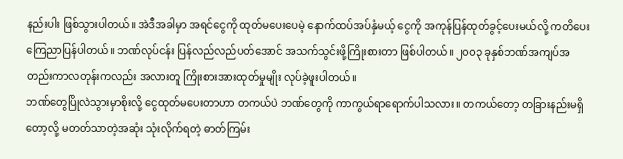နည်းပါး ဖြစ်သွားပါတယ်။ အဲဒီအခါမှာ အရင်ငွေကို ထုတ်မပေးပေမဲ့ နောက်ထပ်အပ်နှံမယ့် ငွေကို အကုန်ပြန်ထုတ်ခွင့်ပေးမယ်လို့ ကတိပေးကြေညာပြန်ပါတယ်။ ဘဏ်လုပ်ငန်း ပြန်လည်လည်ပတ်အောင် အသက်သွင်းဖို့ကြိုးစားတာ ဖြစ်ပါတယ်။ ၂၀၀၃ ခုနှစ်ဘဏ်အကျပ်အတည်းကာလတုန်းကလည်း အလားတူ ကြိုးစားအားထုတ်မှုမျိုး လုပ်ခဲ့ဖူးပါတယ်။
ဘဏ်တွေပြိုလဲသွားမှာစိုးလို့ ငွေထုတ်မပေးတာဟာ တကယ်ပဲ ဘဏ်တွေကို ကာကွယ်ရာရောက်ပါသလား။ တကယ်တော့ တခြားနည်းမရှိတော့လို့ မတတ်သာတဲ့အဆုံး သုံးလိုက်ရတဲ့ ဓာတ်ကြမ်း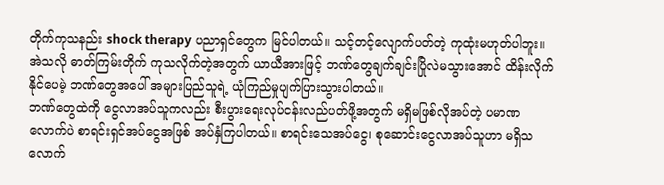တိုက်ကုသနည်း shock therapy ပညာရှင်တွေက မြင်ပါတယ်။ သင့်တင့်လျောက်ပတ်တဲ့ ကုထုံးမဟုတ်ပါဘူး။ အဲသလို ဓာတ်ကြမ်းတိုက် ကုသလိုက်တဲ့အတွက် ယာယီအားဖြင့် ဘဏ်တွေချက်ချင်းပြိုလဲမသွားအောင် ထိန်းလိုက်နိုင်ပေမဲ့ ဘဏ်တွေအပေါ် အများပြည်သူရဲ့ ယုံကြည်မှုပျက်ပြားသွားပါတယ်။
ဘဏ်တွေထဲကို ငွေလာအပ်သူကလည်း စီးပွားရေးလုပ်ငန်းလည်ပတ်ဖို့အတွက် မရှိမဖြစ်လိုအပ်တဲ့ ပမာဏလောက်ပဲ စာရင်းရှင်အပ်ငွေအဖြစ် အပ်နှံကြပါတယ်။ စာရင်းသေအပ်ငွေ၊ စုဆောင်းငွေလာအပ်သူဟာ မရှိသလောက်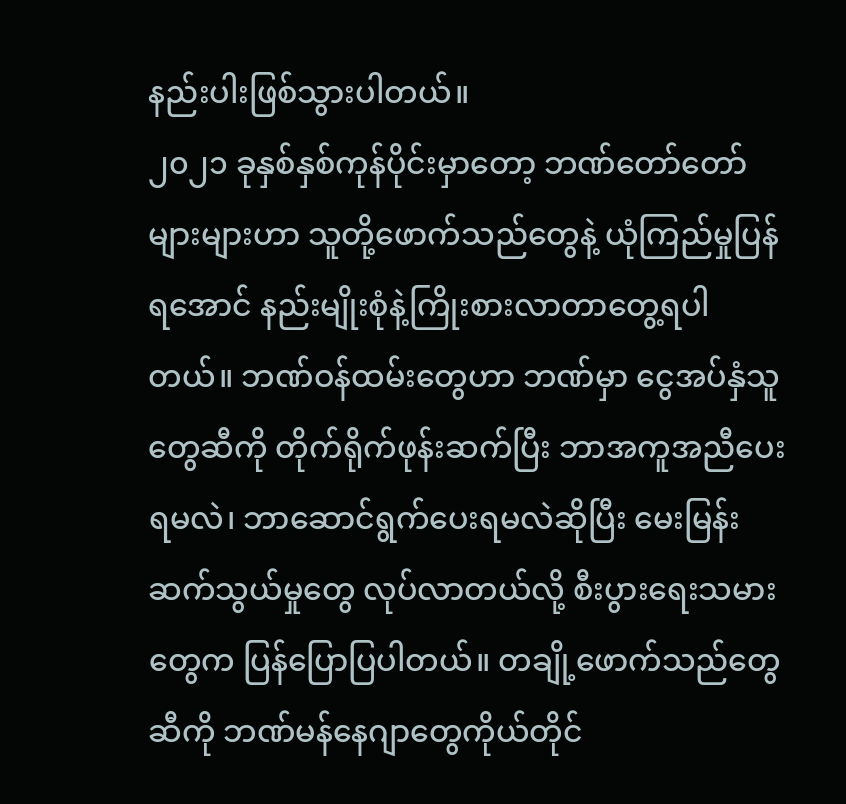နည်းပါးဖြစ်သွားပါတယ်။
၂၀၂၁ ခုနှစ်နှစ်ကုန်ပိုင်းမှာတော့ ဘဏ်တော်တော်များများဟာ သူတို့ဖောက်သည်တွေနဲ့ ယုံကြည်မှုပြန်ရအောင် နည်းမျိုးစုံနဲ့ကြိုးစားလာတာတွေ့ရပါတယ်။ ဘဏ်ဝန်ထမ်းတွေဟာ ဘဏ်မှာ ငွေအပ်နှံသူတွေဆီကို တိုက်ရိုက်ဖုန်းဆက်ပြီး ဘာအကူအညီပေးရမလဲ၊ ဘာဆောင်ရွက်ပေးရမလဲဆိုပြီး မေးမြန်းဆက်သွယ်မှုတွေ လုပ်လာတယ်လို့ စီးပွားရေးသမားတွေက ပြန်ပြောပြပါတယ်။ တချို့ဖောက်သည်တွေဆီကို ဘဏ်မန်နေဂျာတွေကိုယ်တိုင်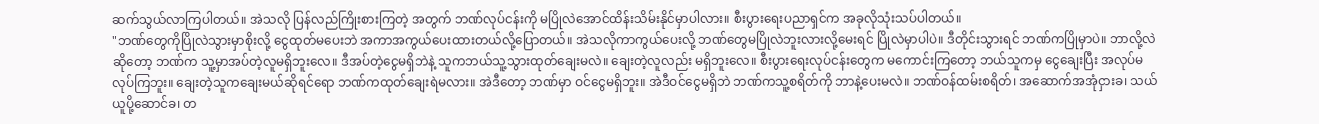ဆက်သွယ်လာကြပါတယ်။ အဲသလို ပြန်လည်ကြိုးစားကြတဲ့ အတွက် ဘဏ်လုပ်ငန်းကို မပြိုလဲအောင်ထိန်းသိမ်းနိုင်မှာပါလား။ စီးပွားရေးပညာရှင်က အခုလိုသုံးသပ်ပါတယ်။
"ဘဏ်တွေကိုပြိုလဲသွားမှာစိုးလို့ ငွေထုတ်မပေးဘဲ အကာအကွယ်ပေးထားတယ်လို့ပြောတယ်။ အဲသလိုကာကွယ်ပေးလို့ ဘဏ်တွေမပြိုလဲဘူးလားလို့မေးရင် ပြိုလဲမှာပါပဲ။ ဒီတိုင်းသွားရင် ဘဏ်ကပြိုမှာပဲ။ ဘာလို့လဲဆိုတော့ ဘဏ်က သူ့မှာအပ်တဲ့လူမရှိဘူးလေ။ ဒီအပ်တဲ့ငွေမရှိဘဲနဲ့ သူကဘယ်သူ့သွားထုတ်ချေးမလဲ။ ချေးတဲ့လူလည်း မရှိဘူးလေ။ စီးပွားရေးလုပ်ငန်းတွေက မကောင်းကြတော့ ဘယ်သူကမှ ငွေချေးပြီး အလုပ်မလုပ်ကြဘူး။ ချေးတဲ့သူကချေးမယ်ဆိုရင်ရော ဘဏ်ကထုတ်ချေးရဲမလား။ အဲဒီတော့ ဘဏ်မှာ ဝင်ငွေမရှိဘူး။ အဲဒီဝင်ငွေမရှိဘဲ ဘဏ်ကသူ့စရိတ်ကို ဘာနဲ့ပေးမလဲ။ ဘဏ်ဝန်ထမ်းစရိတ်၊ အဆောက်အအုံငှားခ၊ သယ်ယူပို့ဆောင်ခ၊ တ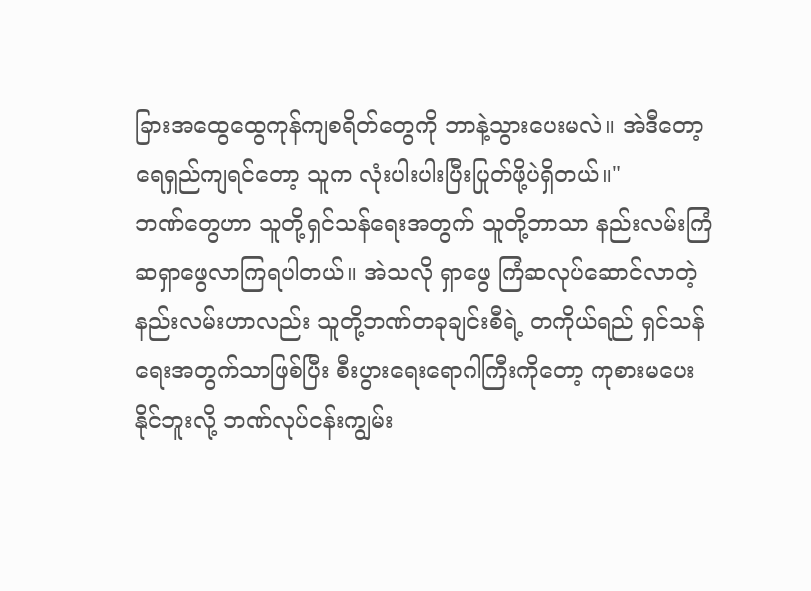ခြားအထွေထွေကုန်ကျစရိတ်တွေကို ဘာနဲ့သွားပေးမလဲ။ အဲဒီတော့ ရေရှည်ကျရင်တော့ သူက လုံးပါးပါးပြီးပြုတ်ဖို့ပဲရှိတယ်။"
ဘဏ်တွေဟာ သူတို့ရှင်သန်ရေးအတွက် သူတို့ဘာသာ နည်းလမ်းကြံဆရှာဖွေလာကြရပါတယ်။ အဲသလို ရှာဖွေ ကြံဆလုပ်ဆောင်လာတဲ့ နည်းလမ်းဟာလည်း သူတို့ဘဏ်တခုချင်းစီရဲ့ တကိုယ်ရည် ရှင်သန်ရေးအတွက်သာဖြစ်ပြီး စီးပွားရေးရောဂါကြီးကိုတော့ ကုစားမပေးနိုင်ဘူးလို့ ဘဏ်လုပ်ငန်းကျွမ်း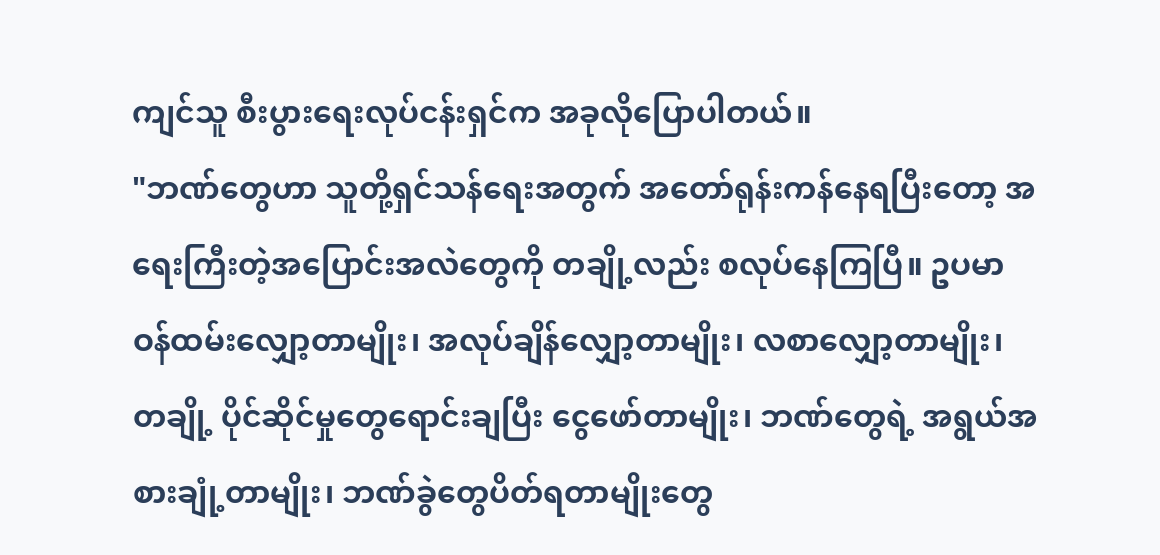ကျင်သူ စီးပွားရေးလုပ်ငန်းရှင်က အခုလိုပြောပါတယ်။
"ဘဏ်တွေဟာ သူတို့ရှင်သန်ရေးအတွက် အတော်ရုန်းကန်နေရပြီးတော့ အရေးကြီးတဲ့အပြောင်းအလဲတွေကို တချို့လည်း စလုပ်နေကြပြီ။ ဥပမာ ဝန်ထမ်းလျှော့တာမျိုး၊ အလုပ်ချိန်လျှော့တာမျိုး၊ လစာလျှော့တာမျိုး၊ တချို့ ပိုင်ဆိုင်မှုတွေရောင်းချပြီး ငွေဖော်တာမျိုး၊ ဘဏ်တွေရဲ့ အရွယ်အစားချုံ့တာမျိုး၊ ဘဏ်ခွဲတွေပိတ်ရတာမျိုးတွေ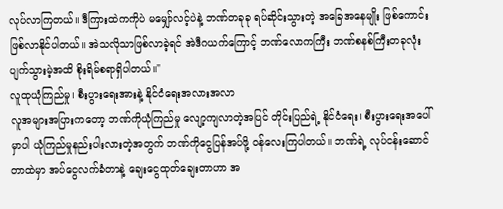လုပ်လာကြတယ်။ ဒီကြားထဲကကိုပဲ မမျှော်လင့်ပဲနဲ့ ဘဏ်တခုခု ရပ်ဆိုင်းသွားတဲ့ အခြေအနေမျိုး ဖြစ်ကောင်းဖြစ်လာနိုင်ပါတယ်။ အဲသလိုသာဖြစ်လာခဲ့ရင် အဲဒီဂယက်ကြောင့် ဘဏ်လောကကြီး ဘဏ်စနစ်ကြီးတခုလုံးပျက်သွားမဲ့အထိ စိုးရိမ်စရာရှိပါတယ်။"
လူထုယုံကြည်မှု၊ စီးပွားရေးအားနဲ့ နိုင်ငံရေးအလားအလာ
လူအများအပြားကတော့ ဘဏ်ကိုယုံကြည်မှု လျော့ကျလာတဲ့အပြင် တိုင်းပြည်ရဲ့ နိုင်ငံရေး၊ စီးပွားရေးအပေါ်မှာပါ ယုံကြည်မှုနည်းပါးလားတဲ့အတွက် ဘဏ်ကိုငွေပြန်အပ်ဖို့ ဝန်လေးကြပါတယ်။ ဘဏ်ရဲ့ လုပ်ငန်းဆောင်တာထဲမှာ အပ်ငွေလက်ခံတာနဲ့ ချေးငွေထုတ်ချေးတာဟာ အ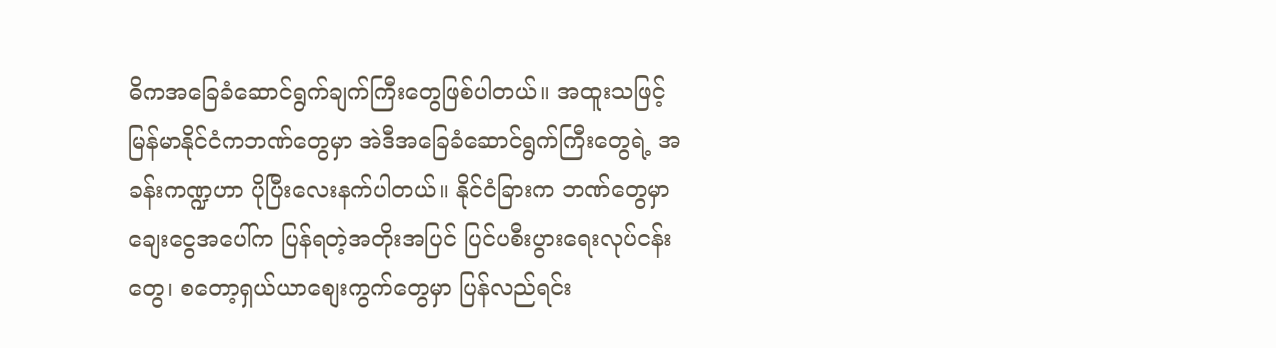ဓိကအခြေခံဆောင်ရွက်ချက်ကြီးတွေဖြစ်ပါတယ်။ အထူးသဖြင့် မြန်မာနိုင်ငံကဘဏ်တွေမှာ အဲဒီအခြေခံဆောင်ရွက်ကြီးတွေရဲ့ အခန်းကဏ္ဍဟာ ပိုပြီးလေးနက်ပါတယ်။ နိုင်ငံခြားက ဘဏ်တွေမှာ ချေးငွေအပေါ်က ပြန်ရတဲ့အတိုးအပြင် ပြင်ပစီးပွားရေးလုပ်ငန်းတွေ၊ စတော့ရှယ်ယာစျေးကွက်တွေမှာ ပြန်လည်ရင်း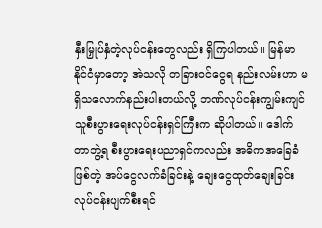နှီးမြှုပ်နှံတဲ့လုပ်ငန်းတွေလည်း ရှိကြပါတယ်။ မြန်မာနိုင်ငံမှာတော့ အဲသလို တခြားဝင်ငွေရ နည်းလမ်းဟာ မရှိသလောက်နည်းပါးတယ်လို့ ဘဏ်လုပ်ငန်းကျွမ်းကျင်သူစီးပွားရေးလုပ်ငန်းရှင်ကြီးက ဆိုပါတယ်။ ဒေါက်တာဘွဲ့ရ စီးပွားရေးပညာရှင်ကလည်း အဓိကအခြေခံဖြစ်တဲ့ အပ်ငွေလက်ခံခြင်းနဲ့ ချေးငွေထုတ်ချေးခြင်းလုပ်ငန်းပျက်စီးရင်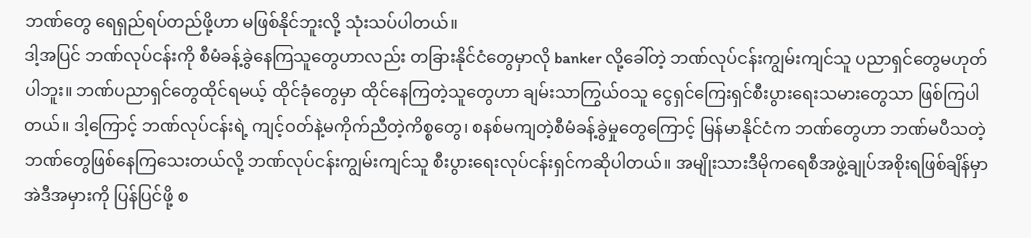ဘဏ်တွေ ရေရှည်ရပ်တည်ဖို့ဟာ မဖြစ်နိုင်ဘူးလို့ သုံးသပ်ပါတယ်။
ဒါ့အပြင် ဘဏ်လုပ်ငန်းကို စီမံခန့်ခွဲနေကြသူတွေဟာလည်း တခြားနိုင်ငံတွေမှာလို banker လို့ခေါ်တဲ့ ဘဏ်လုပ်ငန်းကျွမ်းကျင်သူ ပညာရှင်တွေမဟုတ်ပါဘူး။ ဘဏ်ပညာရှင်တွေထိုင်ရမယ့် ထိုင်ခုံတွေမှာ ထိုင်နေကြတဲ့သူတွေဟာ ချမ်းသာကြွယ်ဝသူ ငွေရှင်ကြေးရှင်စီးပွားရေးသမားတွေသာ ဖြစ်ကြပါတယ်။ ဒါ့ကြောင့် ဘဏ်လုပ်ငန်းရဲ့ ကျင့်ဝတ်နဲ့မကိုက်ညီတဲ့ကိစ္စတွေ၊ စနစ်မကျတဲ့စီမံခန့်ခွဲမှုတွေကြောင့် မြန်မာနိုင်ငံက ဘဏ်တွေဟာ ဘဏ်မပီသတဲ့ ဘဏ်တွေဖြစ်နေကြသေးတယ်လို့ ဘဏ်လုပ်ငန်းကျွမ်းကျင်သူ စီးပွားရေးလုပ်ငန်းရှင်ကဆိုပါတယ်။ အမျိုးသားဒီမိုကရေစီအဖွဲ့ချုပ်အစိုးရဖြစ်ချိန်မှာ အဲဒီအမှားကို ပြန်ပြင်ဖို့ စ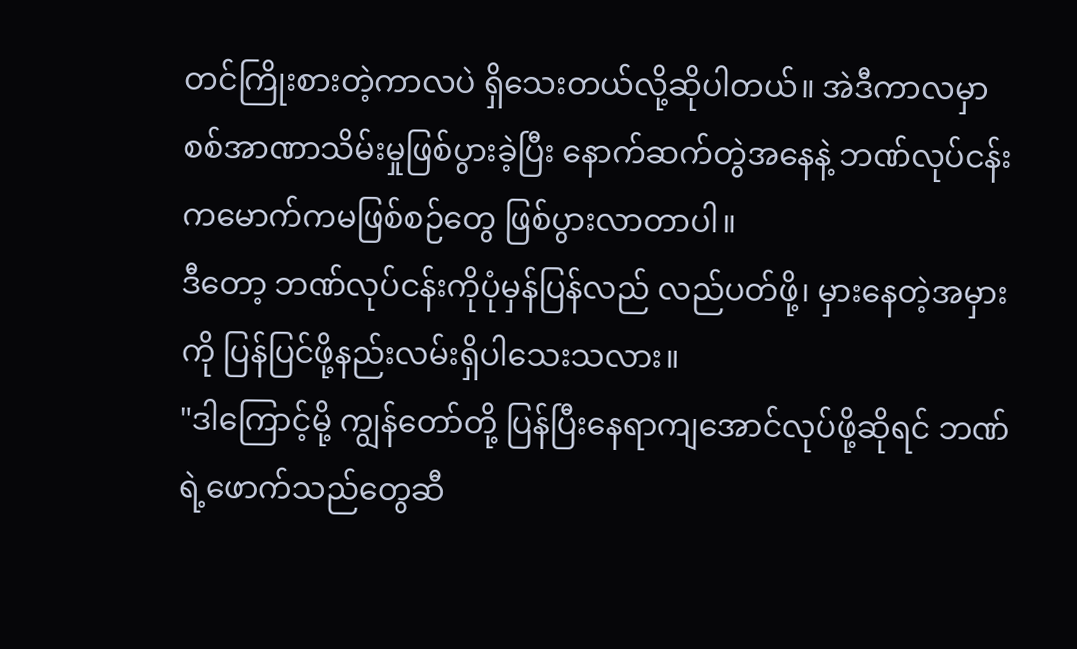တင်ကြိုးစားတဲ့ကာလပဲ ရှိသေးတယ်လို့ဆိုပါတယ်။ အဲဒီကာလမှာ စစ်အာဏာသိမ်းမှုဖြစ်ပွားခဲ့ပြီး နောက်ဆက်တွဲအနေနဲ့ ဘဏ်လုပ်ငန်းကမောက်ကမဖြစ်စဉ်တွေ ဖြစ်ပွားလာတာပါ။
ဒီတော့ ဘဏ်လုပ်ငန်းကိုပုံမှန်ပြန်လည် လည်ပတ်ဖို့၊ မှားနေတဲ့အမှားကို ပြန်ပြင်ဖို့နည်းလမ်းရှိပါသေးသလား။
"ဒါကြောင့်မို့ ကျွန်တော်တို့ ပြန်ပြီးနေရာကျအောင်လုပ်ဖို့ဆိုရင် ဘဏ်ရဲ့ဖောက်သည်တွေဆီ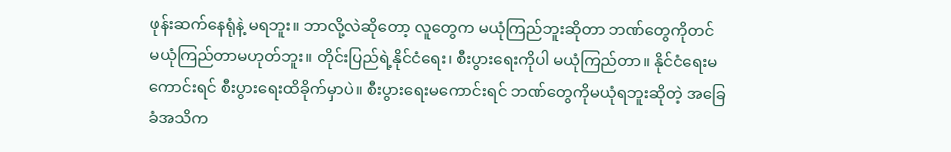ဖုန်းဆက်နေရုံနဲ့ မရဘူး။ ဘာလို့လဲဆိုတော့ လူတွေက မယုံကြည်ဘူးဆိုတာ ဘဏ်တွေကိုတင် မယုံကြည်တာမဟုတ်ဘူး။ တိုင်းပြည်ရဲ့နိုင်ငံရေး၊ စီးပွားရေးကိုပါ မယုံကြည်တာ။ နိုင်ငံရေးမကောင်းရင် စီးပွားရေးထိခိုက်မှာပဲ။ စီးပွားရေးမကောင်းရင် ဘဏ်တွေကိုမယုံရဘူးဆိုတဲ့ အခြေခံအသိက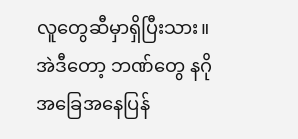လူတွေဆီမှာရှိပြီးသား။ အဲဒီတော့ ဘဏ်တွေ နဂိုအခြေအနေပြန်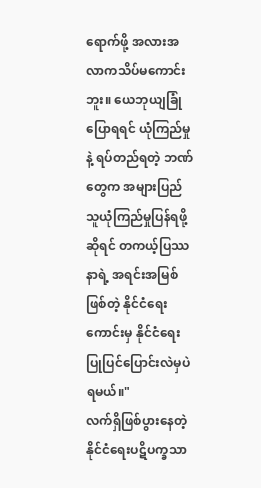ရောက်ဖို့ အလားအလာကသိပ်မကောင်းဘူး။ ယေဘုယျခြုံပြောရရင် ယုံကြည်မှုနဲ့ ရပ်တည်ရတဲ့ ဘဏ်တွေက အများပြည်သူယုံကြည်မှုပြန်ရဖို့ဆိုရင် တကယ့်ပြဿနာရဲ့ အရင်းအမြစ်ဖြစ်တဲ့ နိုင်ငံရေးကောင်းမှ နိုင်ငံရေးပြုပြင်ပြောင်းလဲမှပဲ ရမယ်။"
လက်ရှိဖြစ်ပွားနေတဲ့ နိုင်ငံရေးပဋိပက္ခသာ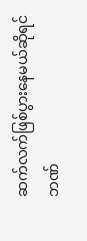ဆက်လက်ဖြစ်ပွားနေမယ်ဆိုရင် ဘဏ်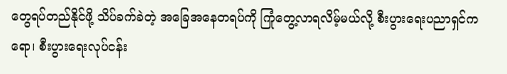တွေရပ်တည်နိုင်ဖို့ သိပ်ခက်ခဲတဲ့ အခြေအနေတရပ်ကို ကြုံတွေ့လာရလိမ့်မယ်လို့ စီးပွားရေးပညာရှင်ကရော၊ စီးပွားရေးလုပ်ငန်း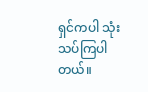ရှင်ကပါ သုံးသပ်ကြပါတယ်။